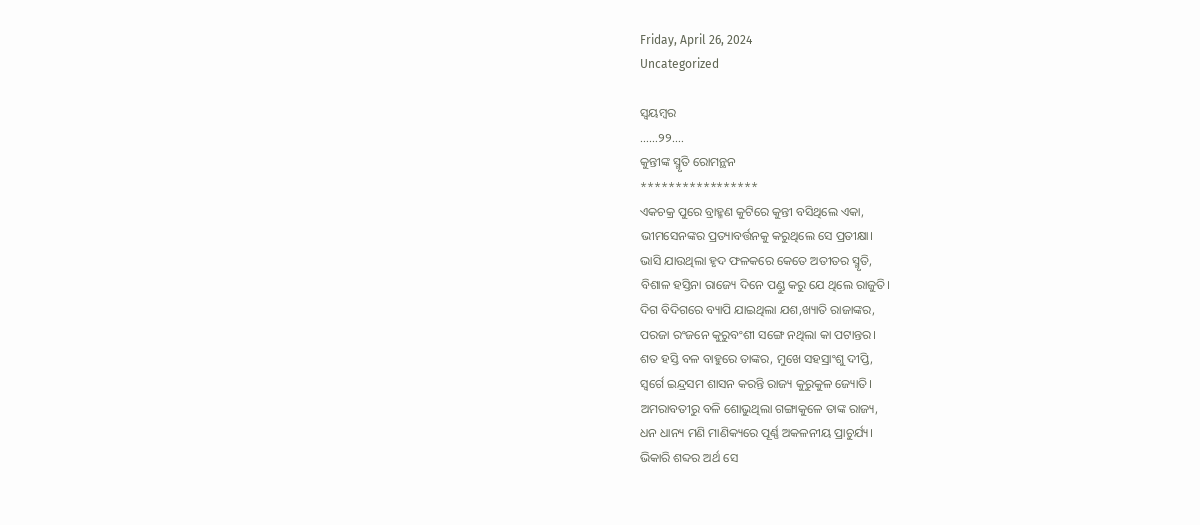Friday, April 26, 2024
Uncategorized

ସ୍ବୟମ୍ବର
……୨୨….
କୁନ୍ତୀଙ୍କ ସ୍ମୃତି ରୋମନ୍ଥନ
*****************
ଏକଚକ୍ର ପୁରେ ବ୍ରାହ୍ମଣ କୁଟିରେ କୁନ୍ତୀ ବସିଥିଲେ ଏକା,
ଭୀମସେନଙ୍କର ପ୍ରତ୍ୟାବର୍ତ୍ତନକୁ କରୁଥିଲେ ସେ ପ୍ରତୀକ୍ଷା।
ଭାସି ଯାଉଥିଲା ହୃଦ ଫଳକରେ କେତେ ଅତୀତର ସ୍ମୃତି,
ବିଶାଳ ହସ୍ତିନା ରାଜ୍ୟେ ଦିନେ ପଣ୍ଡୁ କରୁ ଯେ ଥିଲେ ରାଜୁତି।
ଦିଗ ବିଦିଗରେ ବ୍ୟାପି ଯାଇଥିଲା ଯଶ,ଖ୍ୟାତି ରାଜାଙ୍କର,
ପରଜା ରଂଜନେ କୁରୁବଂଶୀ ସଙ୍ଗେ ନଥିଲା କା ପଟାନ୍ତର।
ଶତ ହସ୍ତି ବଳ ବାହୁରେ ତାଙ୍କର, ମୁଖେ ସହସ୍ରାଂଶୁ ଦୀପ୍ତି,
ସ୍ବର୍ଗେ ଇନ୍ଦ୍ରସମ ଶାସନ କରନ୍ତି ରାଜ୍ୟ କୁରୁକୁଳ ଜ୍ୟୋତି।
ଅମରାବତୀରୁ ବଳି ଶୋଭୁଥିଲା ଗଙ୍ଗାକୁଳେ ତାଙ୍କ ରାଜ୍ୟ,
ଧନ ଧାନ୍ୟ ମଣି ମାଣିକ୍ୟରେ ପୂର୍ଣ୍ଣ ଅକଳନୀୟ ପ୍ରାଚୁର୍ଯ୍ୟ।
ଭିକାରି ଶବ୍ଦର ଅର୍ଥ ସେ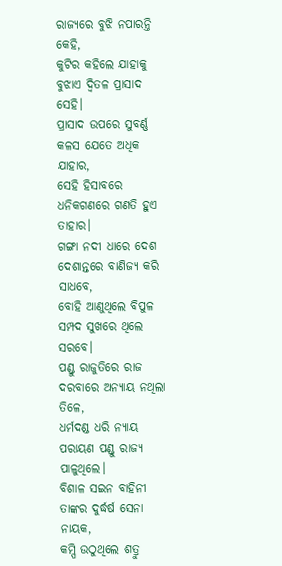ରାଜ୍ୟରେ ବୁଝି ନପାରନ୍ତି କେହି,
କୁଟିର କହିଲେ ଯାହାକୁ ବୁଝାଏ ଦ୍ବିତଳ ପ୍ରାସାଦ ସେହି।
ପ୍ରାସାଦ ଉପରେ ସୁବର୍ଣ୍ଣ କଳସ ଯେତେ ଅଧିକ ଯାହାର,
ସେହି ହିସାବରେ ଧନିକଗଣରେ ଗଣତି ହୁଏ ତାହାର।
ଗଙ୍ଗା ନଦୀ ଧାରେ ଦେଶ ଦେଶାନ୍ତରେ ବାଣିଜ୍ୟ କରି ସାଧବେ,
ବୋହି ଆଣୁଥିଲେ ବିପୁଳ ସମ୍ପଦ ସୁଖରେ ଥିଲେ ସରବେ।
ପଣ୍ଡୁ ରାଜୁତିରେ ରାଜ ଦରବାରେ ଅନ୍ୟାୟ ନଥିଲା ତିଳେ,
ଧର୍ମଦଣ୍ଡ ଧରି ନ୍ୟାୟ ପରାୟଣ ପଣ୍ଡୁ ରାଜ୍ୟ ପାଳୁଥିଲେ।
ବିଶାଳ ସଇନ ବାହିନୀ ତାଙ୍କର ଦୁର୍ଦ୍ଧର୍ଷ ସେନା ନାୟକ,
କମ୍ପି ଉଠୁଥିଲେ ଶତ୍ରୁ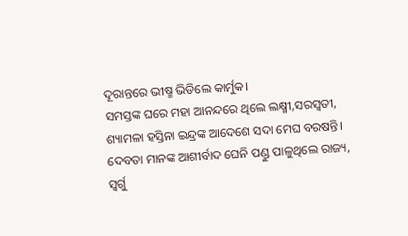ଦୂରାନ୍ତରେ ଭୀଷ୍ମ ଭିଡିଲେ କାର୍ମୁକ।
ସମସ୍ତଙ୍କ ଘରେ ମହା ଆନନ୍ଦରେ ଥିଲେ ଲକ୍ଷ୍ମୀ,ସରସ୍ବତୀ,
ଶ୍ୟାମଳା ହସ୍ତିନା ଇନ୍ଦ୍ରଙ୍କ ଆଦେଶେ ସଦା ମେଘ ବରଷନ୍ତି।
ଦେବତା ମାନଙ୍କ ଆଶୀର୍ବାଦ ଘେନି ପଣ୍ଡୁ ପାଳୁଥିଲେ ରାଜ୍ୟ,
ସ୍ବର୍ଗୁ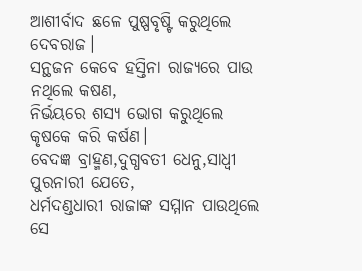ଆଶୀର୍ବାଦ ଛଳେ ପୁଷ୍ପବୃଷ୍ଟି କରୁଥିଲେ ଦେବରାଜ।
ସନ୍ଥଜନ କେବେ ହସ୍ତିନା ରାଜ୍ୟରେ ପାଉ ନଥିଲେ କଷଣ,
ନିର୍ଭୟରେ ଶସ୍ୟ ଭୋଗ କରୁଥିଲେ କୃଷକେ କରି କର୍ଷଣ।
ବେଦଜ୍ଞ ବ୍ରାହ୍ମଣ,ଦୁଗ୍ଧବତୀ ଧେନୁ,ସାଧ୍ବୀ ପୁରନାରୀ ଯେତେ,
ଧର୍ମଦଣ୍ଡଧାରୀ ରାଜାଙ୍କ ସମ୍ମାନ ପାଉଥିଲେ ସେ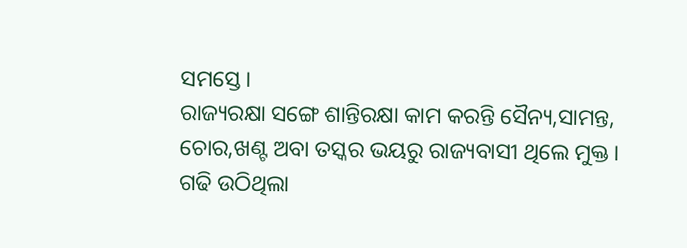ସମସ୍ତେ।
ରାଜ୍ୟରକ୍ଷା ସଙ୍ଗେ ଶାନ୍ତିରକ୍ଷା କାମ କରନ୍ତି ସୈନ୍ୟ,ସାମନ୍ତ,
ଚୋର,ଖଣ୍ଟ ଅବା ତସ୍କର ଭୟରୁ ରାଜ୍ୟବାସୀ ଥିଲେ ମୁକ୍ତ।
ଗଢି ଉଠିଥିଲା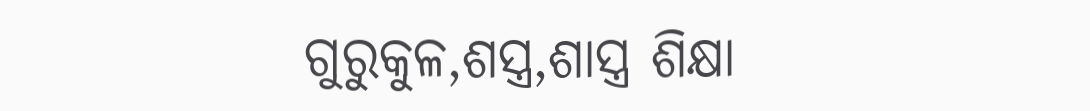ଗୁରୁକୁଳ,ଶସ୍ତ୍ର,ଶାସ୍ତ୍ର ଶିକ୍ଷା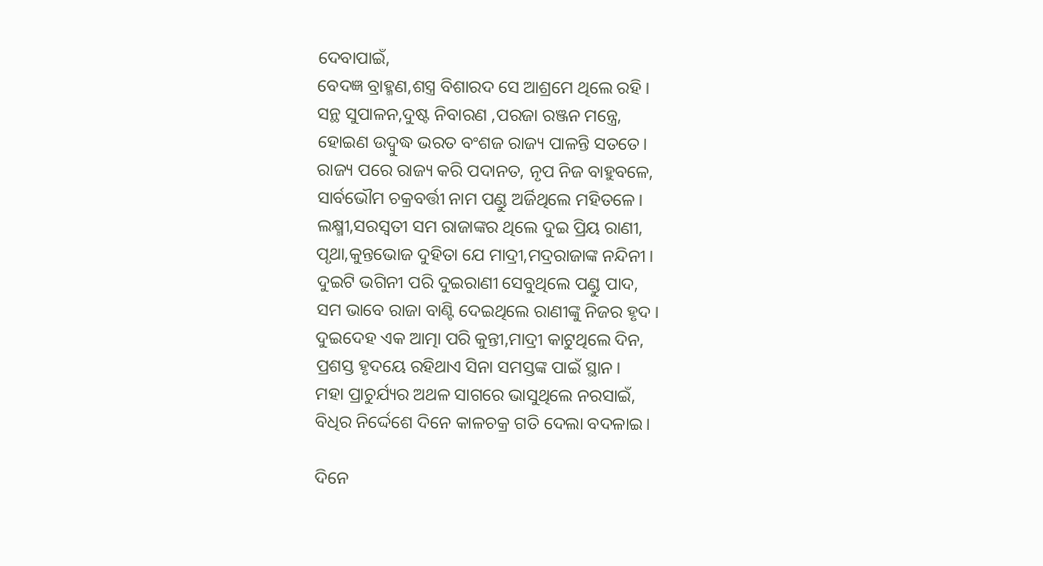ଦେବାପାଇଁ,
ବେଦଜ୍ଞ ବ୍ରାହ୍ମଣ,ଶସ୍ତ୍ର ବିଶାରଦ ସେ ଆଶ୍ରମେ ଥିଲେ ରହି।
ସନ୍ଥ ସୁପାଳନ,ଦୁଷ୍ଟ ନିବାରଣ ,ପରଜା ରଞ୍ଜନ ମନ୍ତ୍ରେ,
ହୋଇଣ ଉଦ୍ବୁଦ୍ଧ ଭରତ ବଂଶଜ ରାଜ୍ୟ ପାଳନ୍ତି ସତତେ।
ରାଜ୍ୟ ପରେ ରାଜ୍ୟ କରି ପଦାନତ, ନୃପ ନିଜ ବାହୁବଳେ,
ସାର୍ବଭୌମ ଚକ୍ରବର୍ତ୍ତୀ ନାମ ପଣ୍ଡୁ ଅର୍ଜିଥିଲେ ମହିତଳେ।
ଲକ୍ଷ୍ମୀ,ସରସ୍ବତୀ ସମ ରାଜାଙ୍କର ଥିଲେ ଦୁଇ ପ୍ରିୟ ରାଣୀ,
ପୃଥା,କୁନ୍ତଭୋଜ ଦୁହିତା ଯେ ମାଦ୍ରୀ,ମଦ୍ରରାଜାଙ୍କ ନନ୍ଦିନୀ।
ଦୁଇଟି ଭଗିନୀ ପରି ଦୁଇରାଣୀ ସେବୁଥିଲେ ପଣ୍ଡୁ ପାଦ,
ସମ ଭାବେ ରାଜା ବାଣ୍ଟି ଦେଇଥିଲେ ରାଣୀଙ୍କୁ ନିଜର ହୃଦ।
ଦୁଇଦେହ ଏକ ଆତ୍ମା ପରି କୁନ୍ତୀ,ମାଦ୍ରୀ କାଟୁଥିଲେ ଦିନ,
ପ୍ରଶସ୍ତ ହୃଦୟେ ରହିଥାଏ ସିନା ସମସ୍ତଙ୍କ ପାଇଁ ସ୍ଥାନ।
ମହା ପ୍ରାଚୁର୍ଯ୍ୟର ଅଥଳ ସାଗରେ ଭାସୁଥିଲେ ନରସାଇଁ,
ବିଧିର ନିର୍ଦ୍ଦେଶେ ଦିନେ କାଳଚକ୍ର ଗତି ଦେଲା ବଦଳାଇ।

ଦିନେ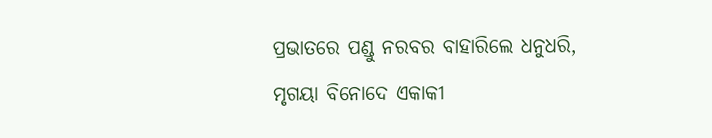ପ୍ରଭାତରେ ପଣ୍ଡୁ ନରବର ବାହାରିଲେ ଧନୁଧରି,
ମୃଗୟା ବିନୋଦେ ଏକାକୀ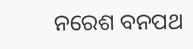ନରେଶ ବନପଥ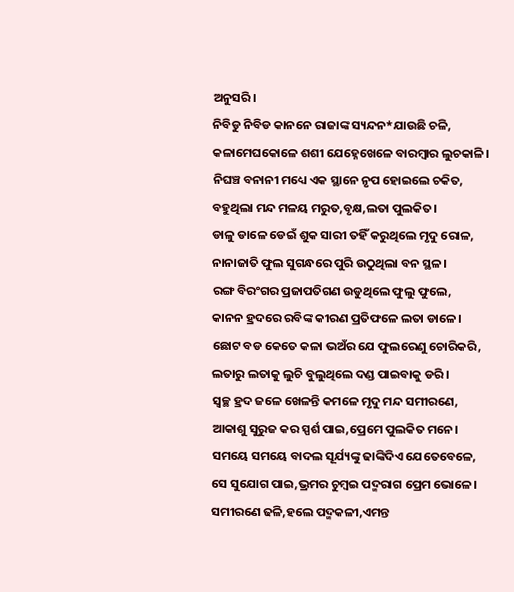ଅନୁସରି।
ନିବିଡୁ ନିବିଡ କାନନେ ରାଜାଙ୍କ ସ୍ୟନ୍ଦନ*ଯାଉଛି ଚଳି,
କଳାମେଘକୋଳେ ଶଶୀ ଯେହ୍ନେଖେଳେ ବାରମ୍ବାର ଲୁଚକାଳି।
ନିଘଞ୍ଚ ବନାନୀ ମଧ୍ୟେ ଏକ ସ୍ଥାନେ ନୃପ ହୋଇଲେ ଚକିତ,
ବହୁଥିଲା ମନ୍ଦ ମଳୟ ମରୁତ,ବୃକ୍ଷ,ଲତା ପୁଲକିତ।
ଡାଳୁ ଡାଳେ ଡେଇଁ ଶୁକ ସାରୀ ତହିଁ କରୁଥିଲେ ମୃଦୁ ରୋଳ,
ନାନାଜାତି ଫୁଲ ସୁଗନ୍ଧରେ ପୁରି ଉଠୁଥିଲା ବନ ସ୍ଥଳ।
ରଙ୍ଗ ବିରଂଗର ପ୍ରଜାପତିଗଣ ଉଡୁଥିଲେ ଫୁଲୁ ଫୁଲେ,
କାନନ ହ୍ରଦରେ ରବିଙ୍କ କୀରଣ ପ୍ରତିଫଳେ ଲତା ଡାଳେ।
ଛୋଟ ବଡ କେତେ କଳା ଭଅଁର ଯେ ଫୁଲରେଣୁ ଚୋରିକରି,
ଲତାରୁ ଲତାକୁ ଲୁଚି ବୁଲୁଥିଲେ ଦଣ୍ଡ ପାଇବାକୁ ଡରି।
ସ୍ବଚ୍ଛ ହ୍ରଦ ଜଳେ ଖେଳନ୍ତି କମଳେ ମୃଦୁ ମନ୍ଦ ସମୀରଣେ,
ଆକାଶୁ ସୁରୁଜ କର ସ୍ପର୍ଶ ପାଇ,ପ୍ରେମେ ପୁଲକିତ ମନେ।
ସମୟେ ସମୟେ ବାଦଲ ସୂର୍ଯ୍ୟଙ୍କୁ ଢାଙ୍କିଦିଏ ଯେତେବେଳେ,
ସେ ସୁଯୋଗ ପାଇ,ଭ୍ରମର ଚୁମ୍ବଇ ପଦ୍ମରାଗ ପ୍ରେମ ଭୋଳେ।
ସମୀରଣେ ଢଳି,ହଲେ ପଦ୍ମକଳୀ,ଏମନ୍ତ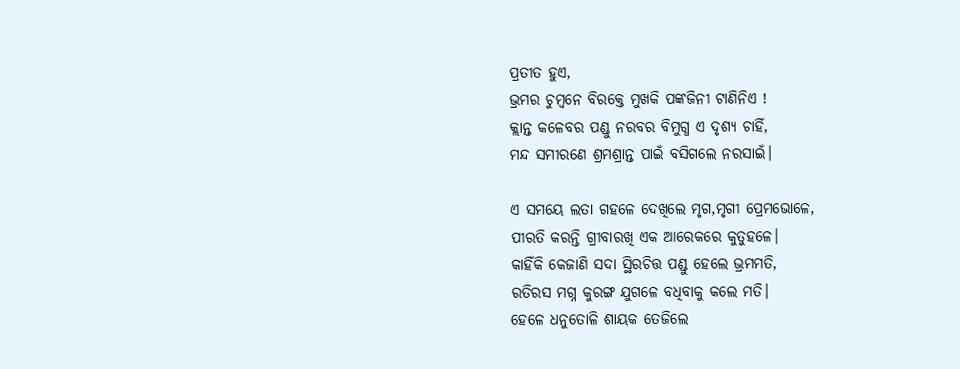ପ୍ରତୀତ ହୁଏ,
ଭ୍ରମର ଚୁମ୍ବନେ ବିରକ୍ତେ ମୁଖକି ପଙ୍କଜିନୀ ଟାଣିନିଏ !
କ୍ଲାନ୍ତ କଳେବର ପଣ୍ଡୁ ନରବର ବିମୁଗ୍ଧ ଏ ଦୃଶ୍ୟ ଚାହିଁ,
ମନ୍ଦ ସମୀରଣେ ଶ୍ରମଶ୍ରାନ୍ତ ପାଇଁ ବସିଗଲେ ନରସାଇଁ।

ଏ ସମୟେ ଲତା ଗହଳେ ଦେଖିଲେ ମୃଗ,ମୃଗୀ ପ୍ରେମଭୋଳେ,
ପୀରତି କରନ୍ତି ଗ୍ରୀବାରଖି ଏକ ଆରେକରେ କୁତୁହଳେ।
କାହିଁକି କେଜାଣି ସଦା ସ୍ଥିରଚିତ୍ତ ପଣ୍ଡୁ ହେଲେ ଭ୍ରମମତି,
ରତିରସ ମଗ୍ନ କୁରଙ୍ଗ ଯୁଗଳେ ବଧିବାକୁ କଲେ ମତି।
ହେଳେ ଧନୁତୋଳି ଶାୟକ ତେଜିଲେ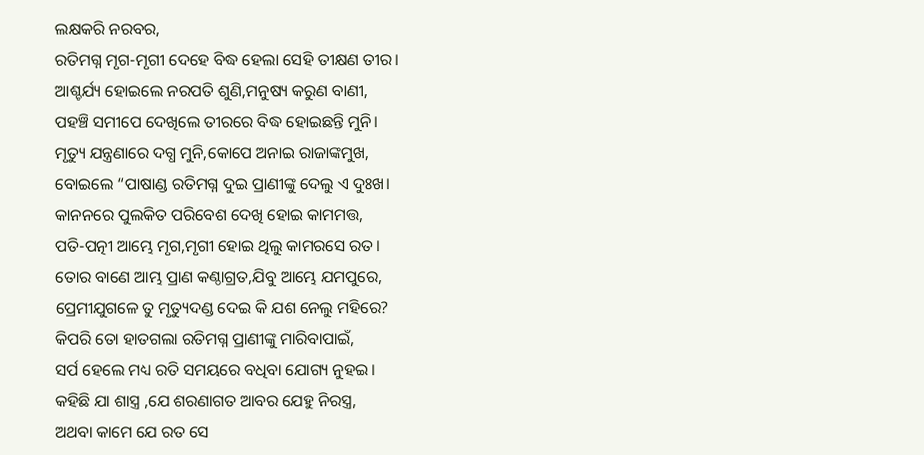ଲକ୍ଷକରି ନରବର,
ରତିମଗ୍ନ ମୃଗ-ମୃଗୀ ଦେହେ ବିଦ୍ଧ ହେଲା ସେହି ତୀକ୍ଷଣ ତୀର।
ଆଶ୍ଚର୍ଯ୍ୟ ହୋଇଲେ ନରପତି ଶୁଣି,ମନୁଷ୍ୟ କରୁଣ ବାଣୀ,
ପହଞ୍ଚି ସମୀପେ ଦେଖିଲେ ତୀରରେ ବିଦ୍ଧ ହୋଇଛନ୍ତି ମୁନି।
ମୃତ୍ୟୁ ଯନ୍ତ୍ରଣାରେ ଦଗ୍ଧ ମୁନି,କୋପେ ଅନାଇ ରାଜାଙ୍କମୁଖ,
ବୋଇଲେ “ପାଷାଣ୍ଡ ରତିମଗ୍ନ ଦୁଇ ପ୍ରାଣୀଙ୍କୁ ଦେଲୁ ଏ ଦୁଃଖ।
କାନନରେ ପୁଲକିତ ପରିବେଶ ଦେଖି ହୋଇ କାମମତ୍ତ,
ପତି-ପତ୍ନୀ ଆମ୍ଭେ ମୃଗ,ମୃଗୀ ହୋଇ ଥିଲୁ କାମରସେ ରତ।
ତୋର ବାଣେ ଆମ୍ଭ ପ୍ରାଣ କଣ୍ଠାଗ୍ରତ,ଯିବୁ ଆମ୍ଭେ ଯମପୁରେ,
ପ୍ରେମୀଯୁଗଳେ ତୁ ମୃତ୍ୟୁଦଣ୍ଡ ଦେଇ କି ଯଶ ନେଲୁ ମହିରେ?
କିପରି ତୋ ହାତଗଲା ରତିମଗ୍ନ ପ୍ରାଣୀଙ୍କୁ ମାରିବାପାଇଁ,
ସର୍ପ ହେଲେ ମଧ୍ୟ ରତି ସମୟରେ ବଧିବା ଯୋଗ୍ୟ ନୁହଇ।
କହିଛି ଯା ଶାସ୍ତ୍ର ,ଯେ ଶରଣାଗତ ଆବର ଯେହୁ ନିରସ୍ତ୍ର,
ଅଥବା କାମେ ଯେ ରତ ସେ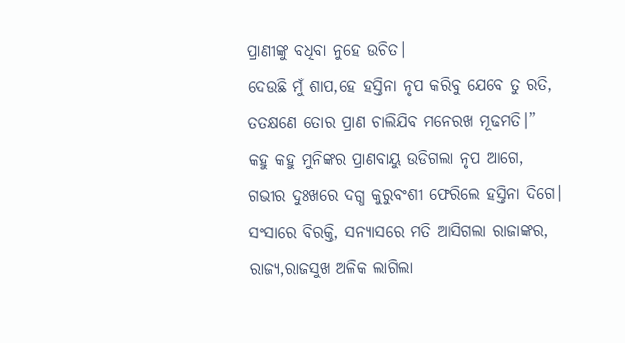ପ୍ରାଣୀଙ୍କୁ ବଧିବା ନୁହେ ଉଚିତ।
ଦେଉଛି ମୁଁ ଶାପ,ହେ ହସ୍ତିନା ନୃପ କରିବୁ ଯେବେ ତୁ ରତି,
ତତକ୍ଷଣେ ତୋର ପ୍ରାଣ ଚାଲିଯିବ ମନେରଖ ମୂଢମତି।”
କହୁ କହୁ ମୁନିଙ୍କର ପ୍ରାଣବାୟୁ ଉଡିଗଲା ନୃପ ଆଗେ,
ଗଭୀର ଦୁଃଖରେ ଦଗ୍ଧ କୁରୁବଂଶୀ ଫେରିଲେ ହସ୍ତିନା ଦିଗେ।
ସଂସାରେ ବିରକ୍ତି, ସନ୍ୟାସରେ ମତି ଆସିଗଲା ରାଜାଙ୍କର,
ରାଜ୍ୟ,ରାଜସୁଖ ଅଳିକ ଲାଗିଲା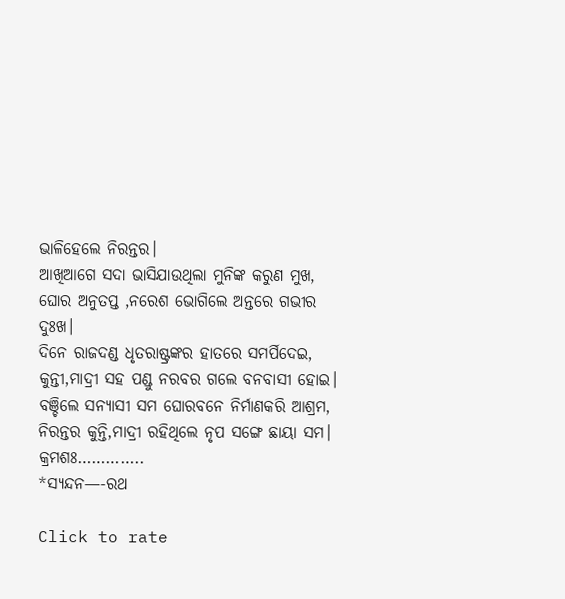ଭାଳିହେଲେ ନିରନ୍ତର।
ଆଖିଆଗେ ସଦା ଭାସିଯାଉଥିଲା ମୁନିଙ୍କ କରୁଣ ମୁଖ,
ଘୋର ଅନୁତପ୍ତ ,ନରେଶ ଭୋଗିଲେ ଅନ୍ତରେ ଗଭୀର ଦୁଃଖ।
ଦିନେ ରାଜଦଣ୍ଡ ଧୃତରାଷ୍ଟ୍ରଙ୍କର ହାତରେ ସମର୍ପିଦେଇ,
କୁନ୍ତୀ,ମାଦ୍ରୀ ସହ ପଣ୍ଡୁ ନରବର ଗଲେ ବନବାସୀ ହୋଇ।
ବଞ୍ଚିଲେ ସନ୍ୟାସୀ ସମ ଘୋରବନେ ନିର୍ମାଣକରି ଆଶ୍ରମ,
ନିରନ୍ତର କୁନ୍ତି,ମାଦ୍ରୀ ରହିଥିଲେ ନୃପ ସଙ୍ଗେ ଛାୟା ସମ।
କ୍ରମଶଃ…………..
*ସ୍ୟନ୍ଦନ—-ରଥ

Click to rate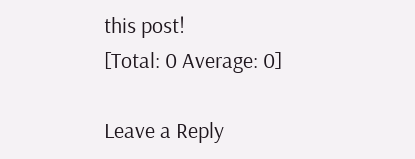this post!
[Total: 0 Average: 0]

Leave a Reply